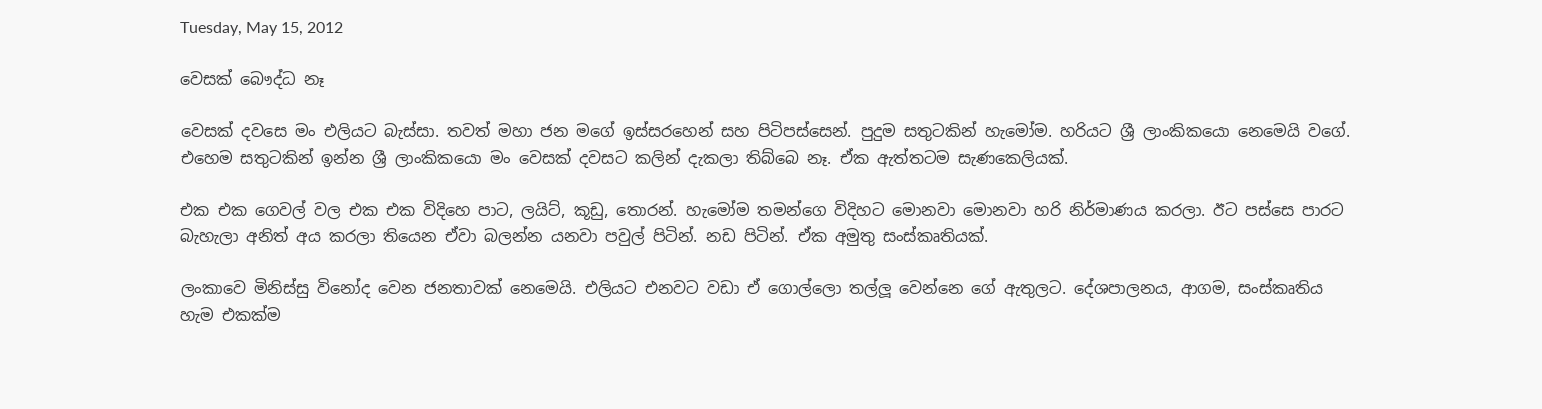Tuesday, May 15, 2012

වෙසක් බෞද්ධ නෑ

වෙසක් දවසෙ මං එලියට බැස්සා. තවත් මහා ජන මගේ ඉස්සරහෙන් සහ පිටිපස්සෙන්. පුදුම සතුටකින් හැමෝම. හරියට ශ්‍රී ලාංකිකයො නෙමෙයි වගේ. එහෙම සතුටකින් ඉන්න ශ්‍රී ලාංකිකයො මං වෙසක් දවසට කලින් දැකලා තිබ්බෙ නෑ. ඒක ඇත්තටම සැණකෙලියක්.

එක එක ගෙවල් වල එක එක විදිහෙ පාට, ලයිට්, කූඩු, තොරන්. හැමෝම තමන්ගෙ විදිහට මොනවා මොනවා හරි නිර්මාණය කරලා. ඊට පස්සෙ පාරට බැහැලා අනිත් අය කරලා තියෙන ඒවා බලන්න යනවා පවුල් පිටින්. නඩ පිටින්. ඒක අමුතු සංස්කෘතියක්.

ලංකාවෙ මිනිස්සු විනෝද වෙන ජනතාවක් නෙමෙයි. එලියට එනවට වඩා ඒ ගොල්ලො තල්ලූ වෙන්නෙ ගේ ඇතුලට. දේශපාලනය, ආගම, සංස්කෘතිය හැම එකක්ම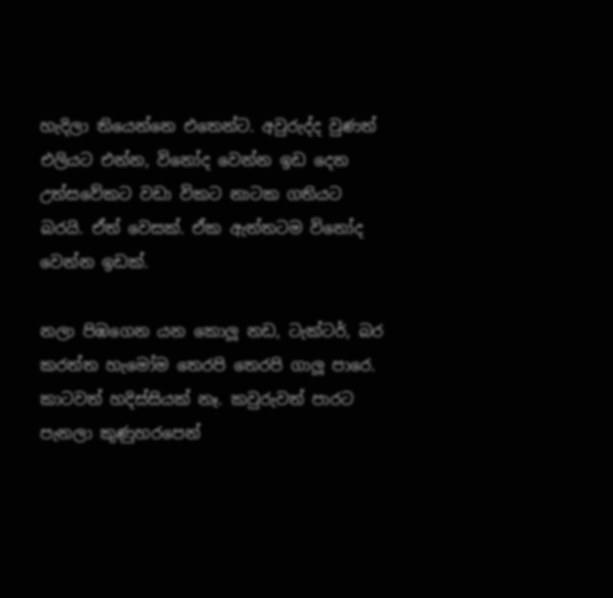හැදිලා තියෙන්නෙ එතෙන්ට. අවුරුද්ද වුණත් එලියට එන්න, විනෝද වෙන්න ඉඩ දෙන උත්සවේකට වඩා විකට නාටක ගතියට බරයි. ඒත් වෙසක්. ඒක ඇත්තටම විනෝද වෙන්න ඉඩක්.

නලා පිඹගෙන යන කොලූ නඩ, ටැක්ටර්, බර කරත්ත හැමෝම තෙරපි තෙරපි ගාලූ පාරෙ. කාටවත් හදිස්සියක් නෑ. කවුරුවත් පාරට පැනලා කුණුහරපෙන්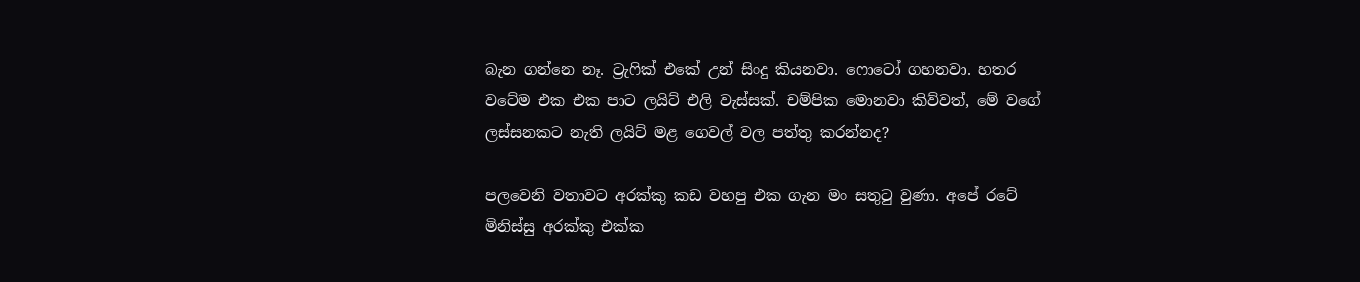බැන ගන්නෙ නෑ. ට්‍රැෆික් එකේ උන් සිංදු කියනවා. ෆොටෝ ගහනවා. හතර වටේම එක එක පාට ලයිට් එලි වැස්සක්. චම්පික මොනවා කිව්වත්, මේ වගේ ලස්සනකට නැති ලයිට් මළ ගෙවල් වල පත්තු කරන්නද?

පලවෙනි වතාවට අරක්කු කඩ වහපු එක ගැන මං සතුටු වුණා. අපේ රටේ මිනිස්සු අරක්කු එක්ක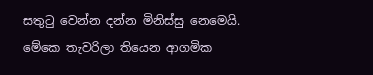සතුටු වෙන්න දන්න මිනිස්සු නෙමෙයි. මේකෙ තැවරිලා තියෙන ආගමික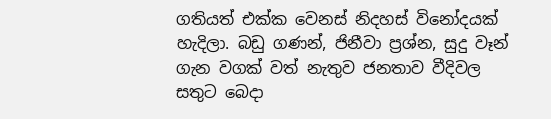ගතියත් එක්ක වෙනස් නිදහස් විනෝදයක් හැදිලා. බඩු ගණන්, ජිනීවා ප්‍රශ්න, සුදු වෑන් ගැන වගක් වත් නැතුව ජනතාව වීදිවල සතුට බෙදා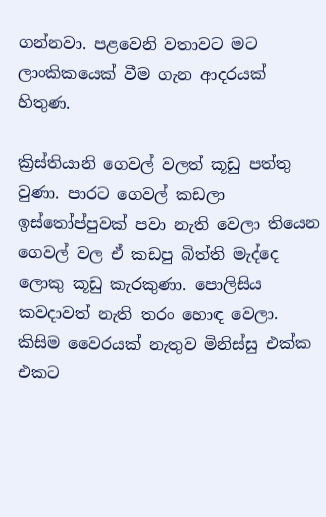ගන්නවා. පළවෙනි වතාවට මට ලාංකිකයෙක් වීම ගැන ආදරයක් හිතුණ.

ක්‍රිස්තියානි ගෙවල් වලත් කූඩු පත්තු වුණා. පාරට ගෙවල් කඩලා ඉස්තෝප්පුවක් පවා නැති වෙලා තියෙන ගෙවල් වල ඒ කඩපු බිත්ති මැද්දෙ ලොකු කූඩු කැරකුණා. පොලිසිය කවදාවත් නැති තරං හොඳ වෙලා. කිසිම වෛරයක් නැතුව මිනිස්සු එක්ක එකට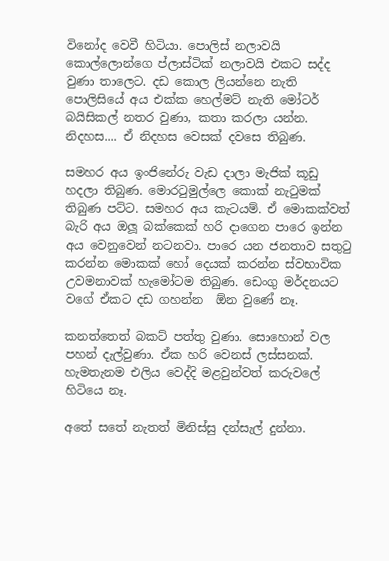විනෝද වෙවී හිටියා. පොලිස් නලාවයි කොල්ලොන්ගෙ ප්ලාස්ටික් නලාවයි එකට සද්ද වුණා තාලෙට. දඩ කොල ලියන්නෙ නැති පොලිසියේ අය එක්ක හෙල්මට් නැති මෝටර් බයිසිකල් නතර වුණා, කතා කරලා යන්න. නිදහස.... ඒ නිදහස වෙසක් දවසෙ තිබුණ.

සමහර අය ඉංජිනේරු වැඩ දාලා මැජික් කූඩු හදලා තිබුණ. මොරටුමුල්ලෙ කොක් නැටුමක් තිබුණ පට්ට. සමහර අය කැටයම්. ඒ මොකක්වත් බැරි අය ඔලූ බක්කෙක් හරි දාගෙන පාරෙ ඉන්න අය වෙනුවෙන් නටනවා. පාරෙ යන ජනතාව සතුටු කරන්න මොකක් හෝ දෙයක් කරන්න ස්වභාවික උවමනාවක් හැමෝටම තිබුණ. ඩෙංගු මර්දනයට වගේ ඒකට දඩ ගහන්න  ඕන වුණේ නෑ.

කනත්තෙත් බකට් පත්තු වුණා. සොහොන් වල පහන් දැල්වුණා. ඒක හරි වෙනස් ලස්සනක්. හැමතැනම එලිය වෙද්දි මළවුන්වත් කරුවලේ හිටියෙ නෑ.

අතේ සතේ නැතත් මිනිස්සු දන්සැල් දුන්නා.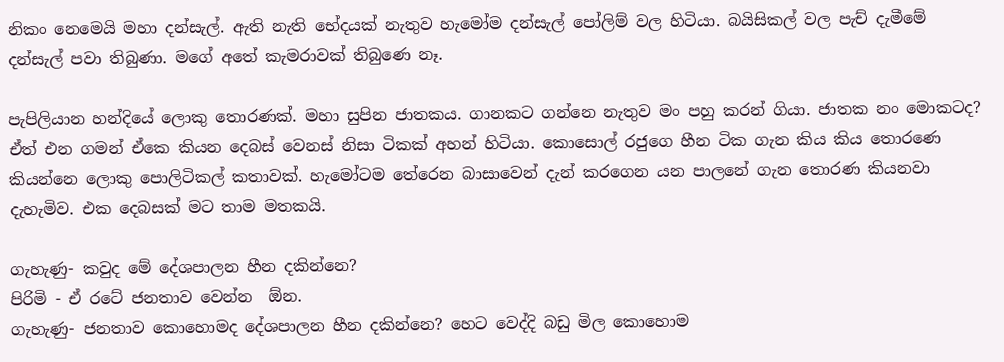නිකං නෙමෙයි මහා දන්සැල්. ඇති නැති භේදයක් නැතුව හැමෝම දන්සැල් පෝලිම් වල හිටියා. බයිසිකල් වල පැච් දැමීමේ දන්සැල් පවා තිබුණා. මගේ අතේ කැමරාවක් තිබුණෙ නෑ.

පැපිලියාන හන්දියේ ලොකු තොරණක්. මහා සුපින ජාතකය. ගානකට ගන්නෙ නැතුව මං පහු කරන් ගියා. ජාතක නං මොකටද? ඒත් එන ගමන් ඒකෙ කියන දෙබස් වෙනස් නිසා ටිකක් අහන් හිටියා. කොසොල් රජුගෙ හීන ටික ගැන කිය කිය තොරණෙ කියන්නෙ ලොකු පොලිටිකල් කතාවක්. හැමෝටම තේරෙන බාසාවෙන් දැන් කරගෙන යන පාලනේ ගැන තොරණ කියනවා දැහැමිව. එක දෙබසක් මට තාම මතකයි.

ගැහැණු- කවුද මේ දේශපාලන හීන දකින්නෙ?
පිරිමි - ඒ රටේ ජනතාව වෙන්න  ඕන.
ගැහැණු- ජනතාව කොහොමද දේශපාලන හීන දකින්නෙ? හෙට වෙද්දි බඩු මිල කොහොම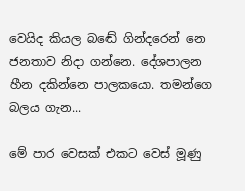වෙයිද කියල බඬේ ගින්දරෙන් නෙ ජනතාව නිදා ගන්නෙ. දේශපාලන හීන දකින්නෙ පාලකයො. තමන්ගෙ බලය ගැන...

මේ පාර වෙසක් එකට වෙස් මූණු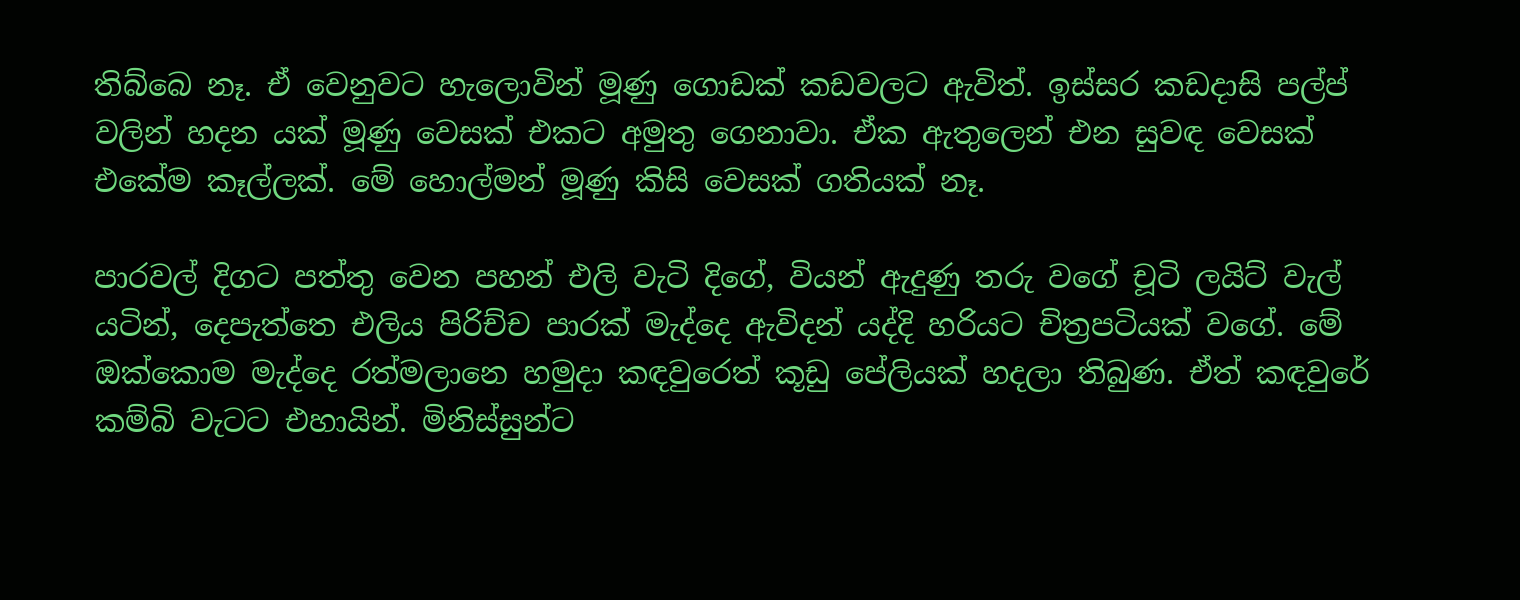තිබ්බෙ නෑ. ඒ වෙනුවට හැලොවින් මූණු ගොඩක් කඩවලට ඇවිත්. ඉස්සර කඩදාසි පල්ප් වලින් හදන යක් මූණු වෙසක් එකට අමුතු ගෙනාවා. ඒක ඇතුලෙන් එන සුවඳ වෙසක් එකේම කෑල්ලක්. මේ හොල්මන් මූණු කිසි වෙසක් ගතියක් නෑ.

පාරවල් දිගට පත්තු වෙන පහන් එලි වැටි දිගේ, වියන් ඇදුණු තරු වගේ චූටි ලයිට් වැල් යටින්, දෙපැත්තෙ එලිය පිරිච්ච පාරක් මැද්දෙ ඇවිදන් යද්දි හරියට චිත්‍රපටියක් වගේ. මේ ඔක්කොම මැද්දෙ රත්මලානෙ හමුදා කඳවුරෙත් කූඩු පේලියක් හදලා තිබුණ. ඒත් කඳවුරේ කම්බි වැටට එහායින්. මිනිස්සුන්ට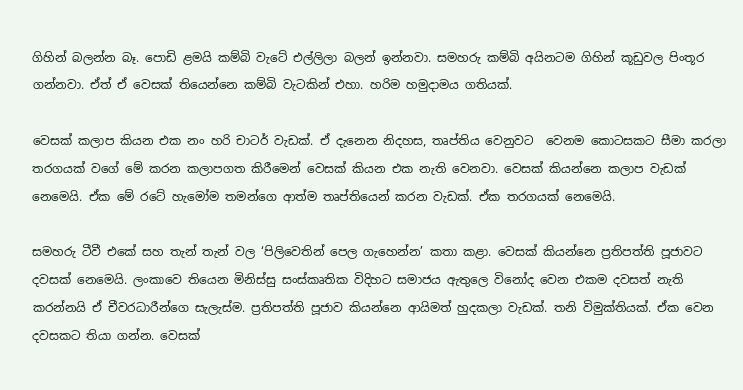ගිහින් බලන්න බෑ. පොඩි ළමයි කම්බි වැටේ එල්ලිලා බලන් ඉන්නවා. සමහරු කම්බි අයිනටම ගිහින් කූඩුවල පිංතූර ගන්නවා. ඒත් ඒ වෙසක් තියෙන්නෙ කම්බි වැටකින් එහා. හරිම හමුදාමය ගතියක්.

වෙසක් කලාප කියන එක නං හරි චාටර් වැඩක්. ඒ දැනෙන නිදහස, තෘප්තිය වෙනුවට  වෙනම කොටසකට සීමා කරලා තරගයක් වගේ මේ කරන කලාපගත කිරීමෙන් වෙසක් කියන එක නැති වෙනවා. වෙසක් කියන්නෙ කලාප වැඩක් නෙමෙයි. ඒක මේ රටේ හැමෝම තමන්ගෙ ආත්ම තෘප්තියෙන් කරන වැඩක්. ඒක තරගයක් නෙමෙයි.

සමහරු ටීවී එකේ සහ තැන් තැන් වල ‘පිලිවෙතින් පෙල ගැහෙන්න’ කතා කළා. වෙසක් කියන්නෙ ප්‍රතිපත්ති පූජාවට දවසක් නෙමෙයි. ලංකාවෙ තියෙන මිනිස්සු සංස්කෘතික විදිහට සමාජය ඇතුලෙ විනෝද වෙන එකම දවසත් නැති කරන්නයි ඒ චීවරධාරීන්ගෙ සැලැස්ම. ප්‍රතිපත්ති පූජාව කියන්නෙ ආයිමත් හුදකලා වැඩක්. තනි විමුක්තියක්. ඒක වෙන දවසකට තියා ගන්න. වෙසක්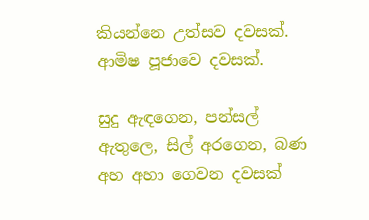කියන්නෙ උත්සව දවසක්. ආමිෂ පූජාවෙ දවසක්.

සුදු ඇඳගෙන, පන්සල් ඇතුලෙ, සිල් අරගෙන, බණ අහ අහා ගෙවන දවසක්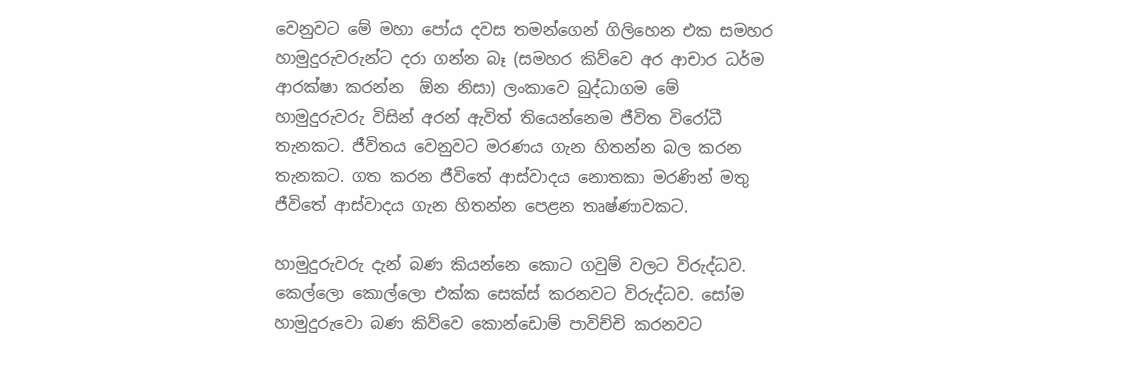වෙනුවට මේ මහා පෝය දවස තමන්ගෙන් ගිලිහෙන එක සමහර හාමුදුරුවරුන්ට දරා ගන්න බෑ (සමහර කිව්වෙ අර ආචාර ධර්ම ආරක්ෂා කරන්න  ඕන නිසා) ලංකාවෙ බුද්ධාගම මේ හාමුදුරුවරු විසින් අරන් ඇවිත් තියෙන්නෙම ජීවිත විරෝධී තැනකට. ජීවිතය වෙනුවට මරණය ගැන හිතන්න බල කරන තැනකට. ගත කරන ජීවිතේ ආස්වාදය නොතකා මරණින් මතු ජීවිතේ ආස්වාදය ගැන හිතන්න පෙළන තෘෂ්ණාවකට.

හාමුදුරුවරු දැන් බණ කියන්නෙ කොට ගවුම් වලට විරුද්ධව. කෙල්ලො කොල්ලො එක්ක සෙක්ස් කරනවට විරුද්ධව. සෝම හාමුදුරුවො බණ කිව්වෙ කොන්ඩොම් පාවිච්චි කරනවට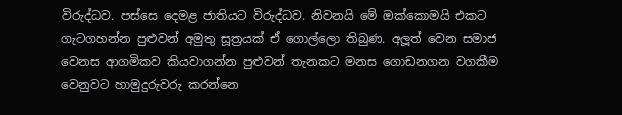විරුද්ධව. පස්සෙ දෙමළ ජාතියට විරුද්ධව. නිවනයි මේ ඔක්කොමයි එකට ගැටගහන්න පුළුවන් අමුතු සූත්‍රයක් ඒ ගොල්ලො තිබුණ. අලූත් වෙන සමාජ වෙනස ආගමිකව කියවාගන්න පුළුවන් තැනකට මනස ගොඩනගන වගකීම වෙනුවට හාමුදුරුවරු කරන්නෙ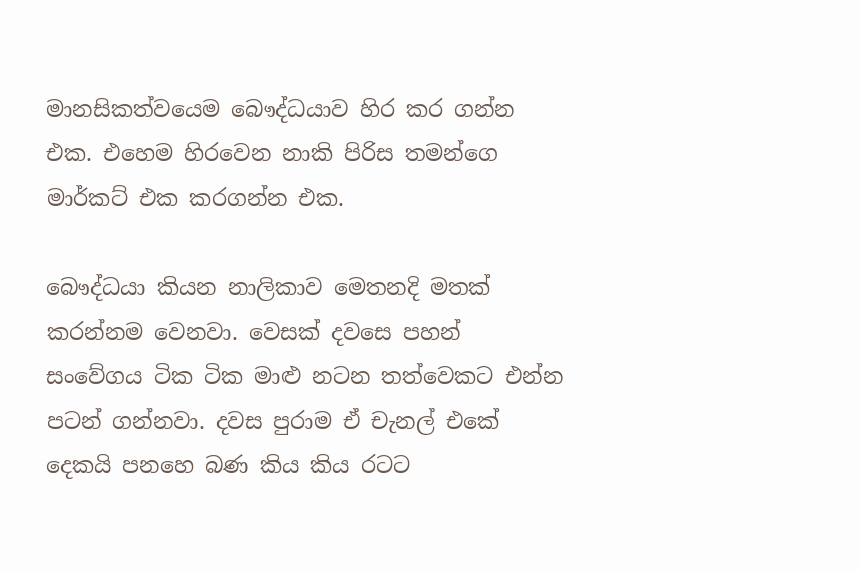මානසිකත්වයෙම බෞද්ධයාව හිර කර ගන්න එක. එහෙම හිරවෙන නාකි පිරිස තමන්ගෙ මාර්කට් එක කරගන්න එක.

බෞද්ධයා කියන නාලිකාව මෙතනදි මතක් කරන්නම වෙනවා. වෙසක් දවසෙ පහන් සංවේගය ටික ටික මාළු නටන තත්වෙකට එන්න පටන් ගන්නවා. දවස පුරාම ඒ චැනල් එකේ දෙකයි පනහෙ බණ කිය කිය රටට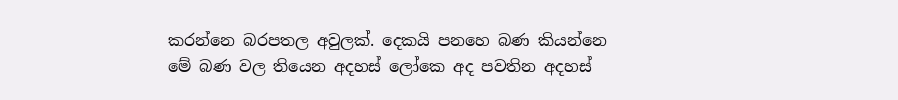කරන්නෙ බරපතල අවුලක්. දෙකයි පනහෙ බණ කියන්නෙ මේ බණ වල තියෙන අදහස් ලෝකෙ අද පවතින අදහස්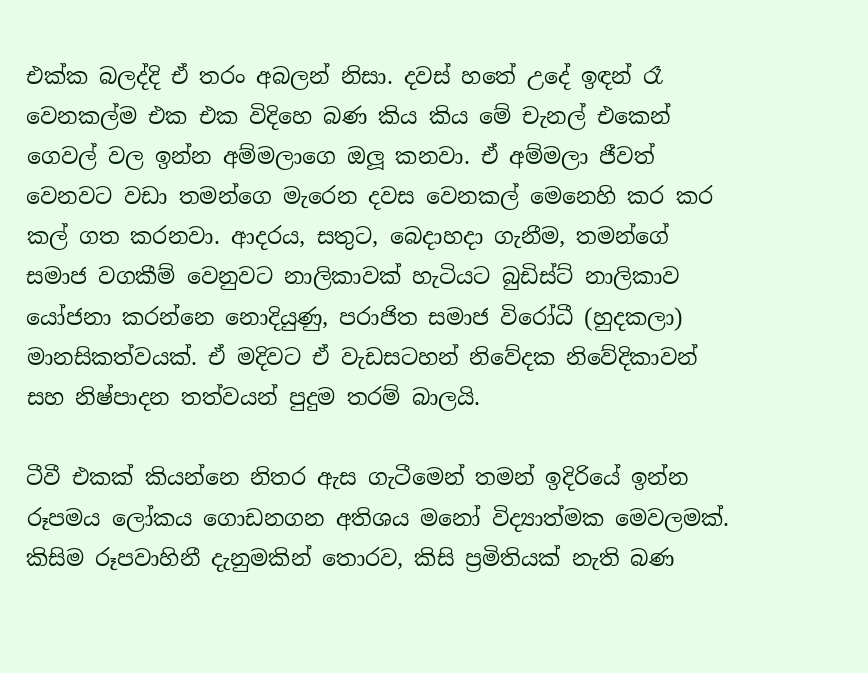එක්ක බලද්දි ඒ තරං අබලන් නිසා. දවස් හතේ උදේ ඉඳන් රෑ වෙනකල්ම එක එක විදිහෙ බණ කිය කිය මේ චැනල් එකෙන් ගෙවල් වල ඉන්න අම්මලාගෙ ඔලූ කනවා. ඒ අම්මලා ජීවත් වෙනවට වඩා තමන්ගෙ මැරෙන දවස වෙනකල් මෙනෙහි කර කර කල් ගත කරනවා. ආදරය, සතුට, බෙදාහදා ගැනීම, තමන්ගේ සමාජ වගකීම් වෙනුවට නාලිකාවක් හැටියට බුඩිස්ට් නාලිකාව යෝජනා කරන්නෙ නොදියුණු, පරාජිත සමාජ විරෝධී (හුදකලා) මානසිකත්වයක්. ඒ මදිවට ඒ වැඩසටහන් නිවේදක නිවේදිකාවන් සහ නිෂ්පාදන තත්වයන් පුදුම තරම් බාලයි.

ටීවී එකක් කියන්නෙ නිතර ඇස ගැටීමෙන් තමන් ඉදිරියේ ඉන්න රූපමය ලෝකය ගොඩනගන අතිශය මනෝ විද්‍යාත්මක මෙවලමක්. කිසිම රූපවාහිනී දැනුමකින් තොරව, කිසි ප්‍රමිතියක් නැති බණ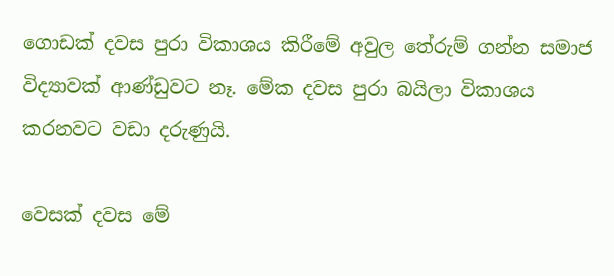ගොඩක් දවස පුරා විකාශය කිරීමේ අවුල තේරුම් ගන්න සමාජ විද්‍යාවක් ආණ්ඩුවට නෑ. මේක දවස පුරා බයිලා විකාශය කරනවට වඩා දරුණුයි.

වෙසක් දවස මේ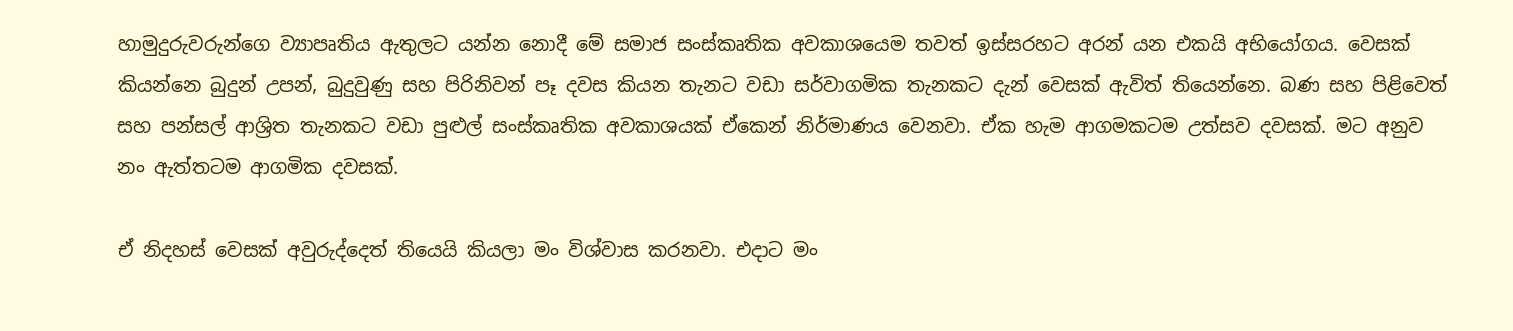හාමුදුරුවරුන්ගෙ ව්‍යාපෘතිය ඇතුලට යන්න නොදී මේ සමාජ සංස්කෘතික අවකාශයෙම තවත් ඉස්සරහට අරන් යන එකයි අභියෝගය. වෙසක් කියන්නෙ බුදුන් උපන්, බුදුවුණු සහ පිරිනිවන් පෑ දවස කියන තැනට වඩා සර්වාගමික තැනකට දැන් වෙසක් ඇවිත් තියෙන්නෙ. බණ සහ පිළිවෙත් සහ පන්සල් ආශ්‍රිත තැනකට වඩා පුළුල් සංස්කෘතික අවකාශයක් ඒකෙන් නිර්මාණය වෙනවා. ඒක හැම ආගමකටම උත්සව දවසක්. මට අනුව නං ඇත්තටම ආගමික දවසක්.

ඒ නිදහස් වෙසක් අවුරුද්දෙත් තියෙයි කියලා මං විශ්වාස කරනවා. එදාට මං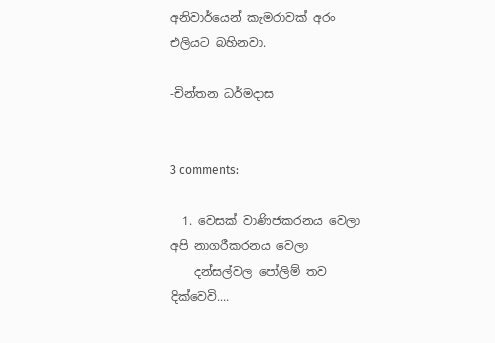අනිවාර්යෙන් කැමරාවක් අරං එලියට බහිනවා.

-චින්තන ධර්මදාස


3 comments:

  1. වෙසක් වාණිජකරනය වෙලා අපි නාගරීකරනය වෙලා
    දන්සල්වල පෝලිම් තව දික්වෙවි....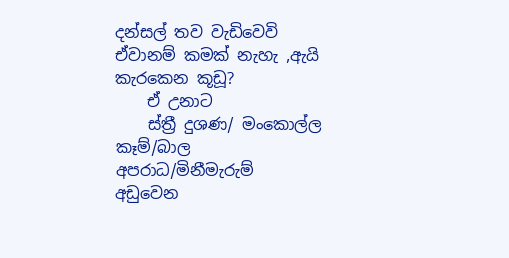දන්සල් තව වැඩිවෙවි ඒවානම් කමක් නැහැ ,ඇයි කැරකෙන කූඩූ?
    ඒ උනාට
    ස්ත්‍රී දුශණ/ මංකොල්ල කෑම්/බාල අපරාධ/මිනීමැරුම් අඩුවෙන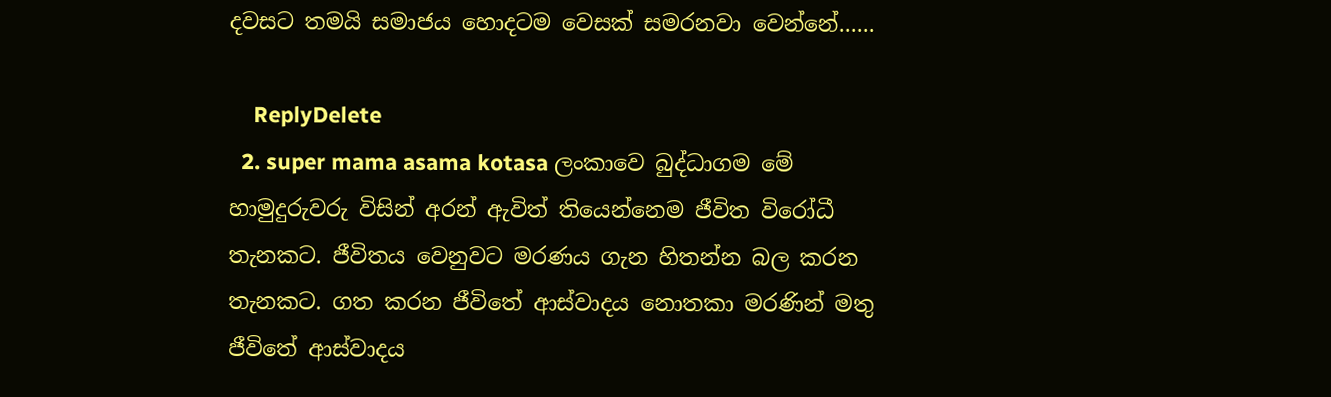දවසට තමයි සමාජය හොදටම වෙසක් සමරනවා වෙන්නේ......

    ReplyDelete
  2. super mama asama kotasa ලංකාවෙ බුද්ධාගම මේ හාමුදුරුවරු විසින් අරන් ඇවිත් තියෙන්නෙම ජීවිත විරෝධී තැනකට. ජීවිතය වෙනුවට මරණය ගැන හිතන්න බල කරන තැනකට. ගත කරන ජීවිතේ ආස්වාදය නොතකා මරණින් මතු ජීවිතේ ආස්වාදය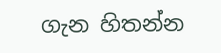ගැන හිතන්න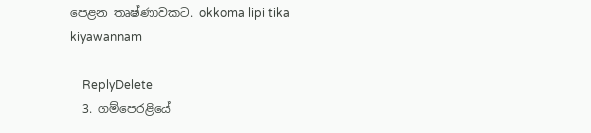පෙළන තෘෂ්ණාවකට. okkoma lipi tika kiyawannam

    ReplyDelete
  3. ගම්පෙරළියේ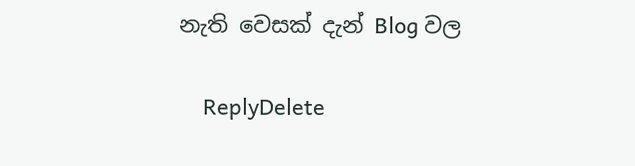නැති වෙසක් දැන් Blog වල

    ReplyDelete